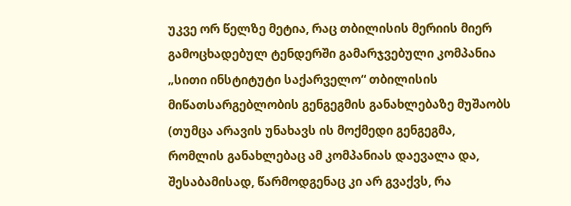უკვე ორ წელზე მეტია, რაც თბილისის მერიის მიერ გამოცხადებულ ტენდერში გამარჯვებული კომპანია „სითი ინსტიტუტი საქარველო“ თბილისის მიწათსარგებლობის გენგეგმის განახლებაზე მუშაობს (თუმცა არავის უნახავს ის მოქმედი გენგეგმა, რომლის განახლებაც ამ კომპანიას დაევალა და, შესაბამისად, წარმოდგენაც კი არ გვაქვს, რა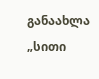განაახლა „სითი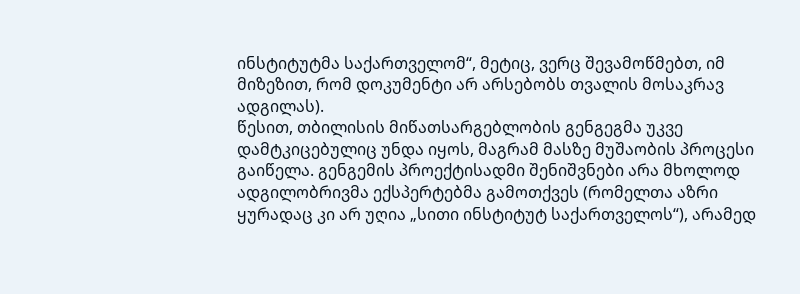ინსტიტუტმა საქართველომ“, მეტიც, ვერც შევამოწმებთ, იმ მიზეზით, რომ დოკუმენტი არ არსებობს თვალის მოსაკრავ ადგილას).
წესით, თბილისის მიწათსარგებლობის გენგეგმა უკვე დამტკიცებულიც უნდა იყოს, მაგრამ მასზე მუშაობის პროცესი გაიწელა. გენგემის პროექტისადმი შენიშვნები არა მხოლოდ ადგილობრივმა ექსპერტებმა გამოთქვეს (რომელთა აზრი ყურადაც კი არ უღია „სითი ინსტიტუტ საქართველოს“), არამედ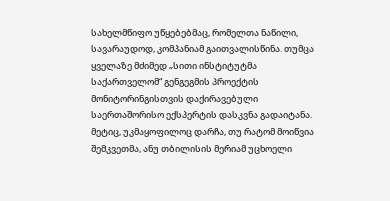სახელმწიფო უწყებებმაც, რომელთა ნაწილი, სავარაუდოდ, კომპანიამ გაითვალისწინა. თუმცა ყველაზე მძიმედ „სითი ინსტიტუტმა საქართველომ“ გენგეგმის პროექტის მონიტორინგისთვის დაქირავებული საერთაშორისო ექსპერტის დასკვნა გადაიტანა. მეტიც, უკმაყოფილოც დარჩა, თუ რატომ მოიწვია შემკვეთმა, ანუ თბილისის მერიამ უცხოელი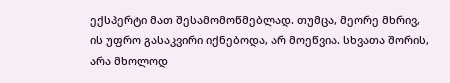ექსპერტი მათ შესამომოწმებლად. თუმცა, მეორე მხრივ, ის უფრო გასაკვირი იქნებოდა, არ მოეწვია. სხვათა შორის, არა მხოლოდ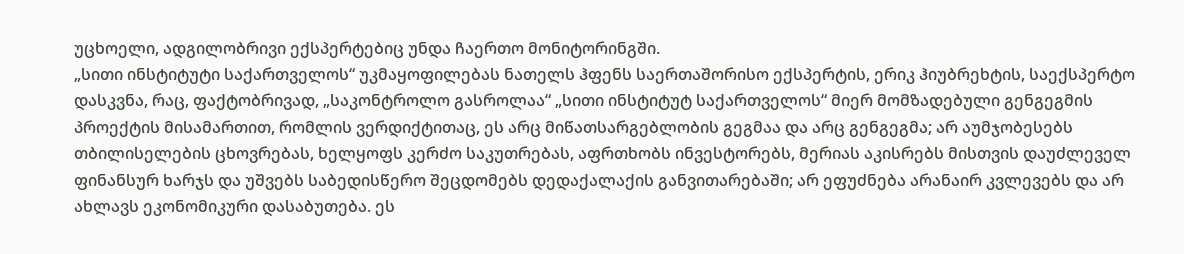უცხოელი, ადგილობრივი ექსპერტებიც უნდა ჩაერთო მონიტორინგში.
„სითი ინსტიტუტი საქართველოს“ უკმაყოფილებას ნათელს ჰფენს საერთაშორისო ექსპერტის, ერიკ ჰიუბრეხტის, საექსპერტო დასკვნა, რაც, ფაქტობრივად, „საკონტროლო გასროლაა“ „სითი ინსტიტუტ საქართველოს“ მიერ მომზადებული გენგეგმის პროექტის მისამართით, რომლის ვერდიქტითაც, ეს არც მიწათსარგებლობის გეგმაა და არც გენგეგმა; არ აუმჯობესებს თბილისელების ცხოვრებას, ხელყოფს კერძო საკუთრებას, აფრთხობს ინვესტორებს, მერიას აკისრებს მისთვის დაუძლეველ ფინანსურ ხარჯს და უშვებს საბედისწერო შეცდომებს დედაქალაქის განვითარებაში; არ ეფუძნება არანაირ კვლევებს და არ ახლავს ეკონომიკური დასაბუთება. ეს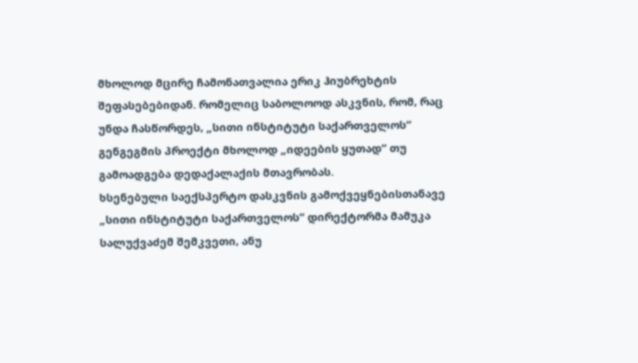მხოლოდ მცირე ჩამონათვალია ერიკ ჰიუბრეხტის შეფასებებიდან. რომელიც საბოლოოდ ასკვნის, რომ, რაც უნდა ჩასწორდეს, „სითი ინსტიტუტი საქართველოს“ გენგეგმის პროექტი მხოლოდ „იდეების ყუთად“ თუ გამოადგება დედაქალაქის მთავრობას.
ხსენებული საექსპერტო დასკვნის გამოქვეყნებისთანავე „სითი ინსტიტუტი საქართველოს“ დირექტორმა მამუკა სალუქვაძემ შემკვეთი, ანუ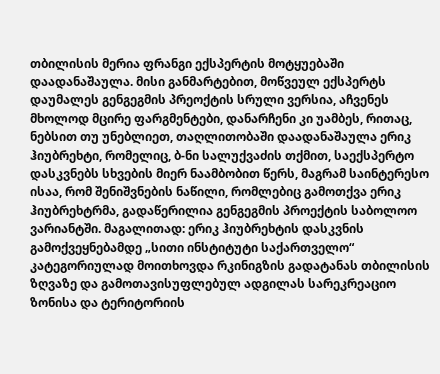თბილისის მერია ფრანგი ექსპერტის მოტყუებაში დაადანაშაულა. მისი განმარტებით, მოწვეულ ექსპერტს დაუმალეს გენგეგმის პრეოქტის სრული ვერსია, აჩვენეს მხოლოდ მცირე ფარგმენტები, დანარჩენი კი უამბეს, რითაც, ნებსით თუ უნებლიეთ, თაღლითობაში დაადანაშაულა ერიკ ჰიუბრეხტი, რომელიც, ბ-ნი სალუქვაძის თქმით, საექსპერტო დასკვნებს სხვების მიერ ნაამბობით წერს, მაგრამ საინტერესო ისაა, რომ შენიშვნების ნაწილი, რომლებიც გამოთქვა ერიკ ჰიუბრეხტრმა, გადაწერილია გენგეგმის პროექტის საბოლოო ვარიანტში. მაგალითად: ერიკ ჰიუბრეხტის დასკვნის გამოქვეყნებამდე „სითი ინსტიტუტი საქართველო“ კატეგორიულად მოითხოვდა რკინიგზის გადატანას თბილისის ზღვაზე და გამოთავისუფლებულ ადგილას სარეკრეაციო ზონისა და ტერიტორიის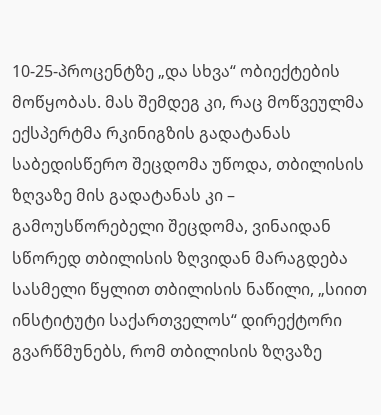10-25-პროცენტზე „და სხვა“ ობიექტების მოწყობას. მას შემდეგ კი, რაც მოწვეულმა ექსპერტმა რკინიგზის გადატანას საბედისწერო შეცდომა უწოდა, თბილისის ზღვაზე მის გადატანას კი – გამოუსწორებელი შეცდომა, ვინაიდან სწორედ თბილისის ზღვიდან მარაგდება სასმელი წყლით თბილისის ნაწილი, „სიით ინსტიტუტი საქართველოს“ დირექტორი გვარწმუნებს, რომ თბილისის ზღვაზე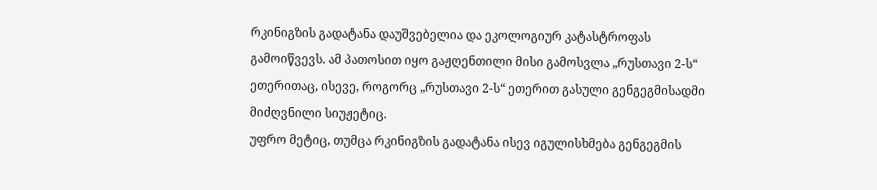რკინიგზის გადატანა დაუშვებელია და ეკოლოგიურ კატასტროფას გამოიწვევს. ამ პათოსით იყო გაჟღენთილი მისი გამოსვლა „რუსთავი 2-ს“ ეთერითაც, ისევე, როგორც „რუსთავი 2-ს“ ეთერით გასული გენგეგმისადმი მიძღვნილი სიუჟეტიც.
უფრო მეტიც, თუმცა რკინიგზის გადატანა ისევ იგულისხმება გენგეგმის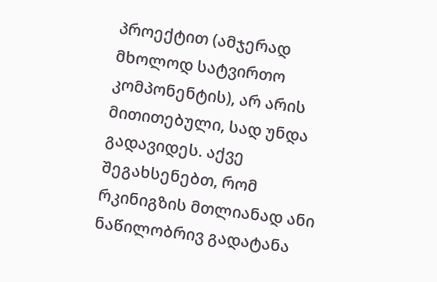პროექტით (ამჯერად მხოლოდ სატვირთო კომპონენტის), არ არის მითითებული, სად უნდა გადავიდეს. აქვე შეგახსენებთ, რომ რკინიგზის მთლიანად ანი ნაწილობრივ გადატანა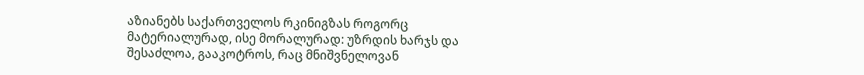აზიანებს საქართველოს რკინიგზას როგორც მატერიალურად, ისე მორალურად: უზრდის ხარჯს და შესაძლოა, გააკოტროს, რაც მნიშვნელოვან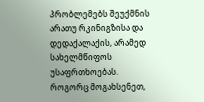პრობლემებს შეუქმნის არათუ რკინიგზისა და დედაქალაქის, არამედ სახელმწიფოს უსაფრთხოებას.
როგორც მოგახსენეთ,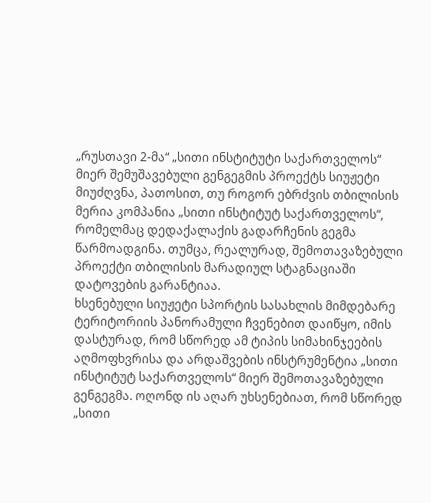„რუსთავი 2-მა“ „სითი ინსტიტუტი საქართველოს“ მიერ შემუშავებული გენგეგმის პროექტს სიუჟეტი მიუძღვნა, პათოსით, თუ როგორ ებრძვის თბილისის მერია კომპანია „სითი ინსტიტუტ საქართველოს“, რომელმაც დედაქალაქის გადარჩენის გეგმა წარმოადგინა. თუმცა, რეალურად, შემოთავაზებული პროექტი თბილისის მარადიულ სტაგნაციაში დატოვების გარანტიაა.
ხსენებული სიუჟეტი სპორტის სასახლის მიმდებარე ტერიტორიის პანორამული ჩვენებით დაიწყო, იმის დასტურად, რომ სწორედ ამ ტიპის სიმახინჯეების აღმოფხვრისა და არდაშვების ინსტრუმენტია „სითი ინსტიტუტ საქართველოს“ მიერ შემოთავაზებული გენგეგმა. ოღონდ ის აღარ უხსენებიათ, რომ სწორედ „სითი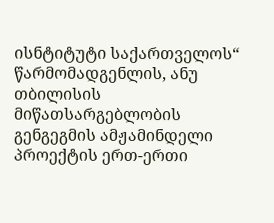ისნტიტუტი საქართველოს“ წარმომადგენლის, ანუ თბილისის მიწათსარგებლობის გენგეგმის ამჟამინდელი პროექტის ერთ-ერთი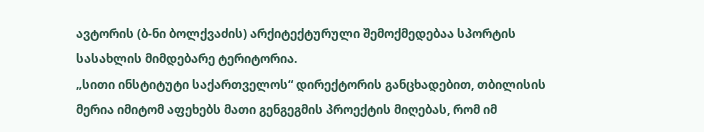ავტორის (ბ-ნი ბოლქვაძის) არქიტექტურული შემოქმედებაა სპორტის სასახლის მიმდებარე ტერიტორია.
„სითი ინსტიტუტი საქართველოს“ დირექტორის განცხადებით, თბილისის მერია იმიტომ აფეხებს მათი გენგეგმის პროექტის მიღებას, რომ იმ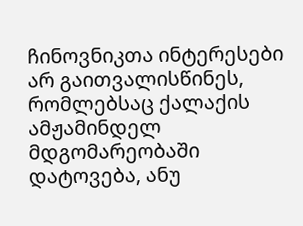ჩინოვნიკთა ინტერესები არ გაითვალისწინეს, რომლებსაც ქალაქის ამჟამინდელ მდგომარეობაში დატოვება, ანუ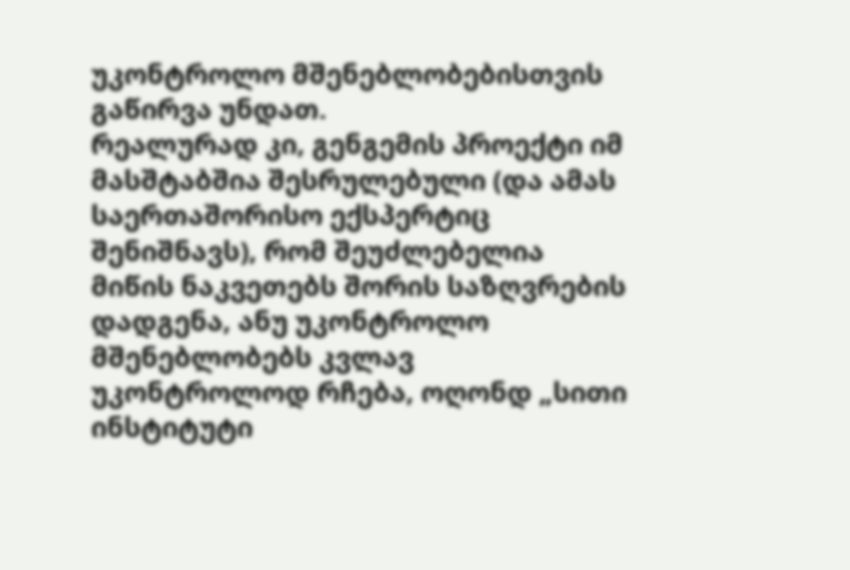უკონტროლო მშენებლობებისთვის გაწირვა უნდათ.
რეალურად კი, გენგემის პროექტი იმ მასშტაბშია შესრულებული (და ამას საერთაშორისო ექსპერტიც შენიშნავს), რომ შეუძლებელია მიწის ნაკვეთებს შორის საზღვრების დადგენა, ანუ უკონტროლო მშენებლობებს კვლავ უკონტროლოდ რჩება, ოღონდ „სითი ინსტიტუტი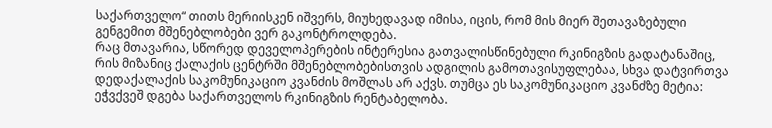საქართველო“ თითს მერიისკენ იშვერს, მიუხედავად იმისა, იცის, რომ მის მიერ შეთავაზებული გენგემით მშენებლობები ვერ გაკონტროლდება.
რაც მთავარია, სწორედ დეველოპერების ინტერესია გათვალისწინებული რკინიგზის გადატანაშიც, რის მიზანიც ქალაქის ცენტრში მშენებლობებისთვის ადგილის გამოთავისუფლებაა, სხვა დატვირთვა დედაქალაქის საკომუნიკაციო კვანძის მოშლას არ აქვს. თუმცა ეს საკომუნიკაციო კვანძზე მეტია: ეჭვქვეშ დგება საქართველოს რკინიგზის რენტაბელობა.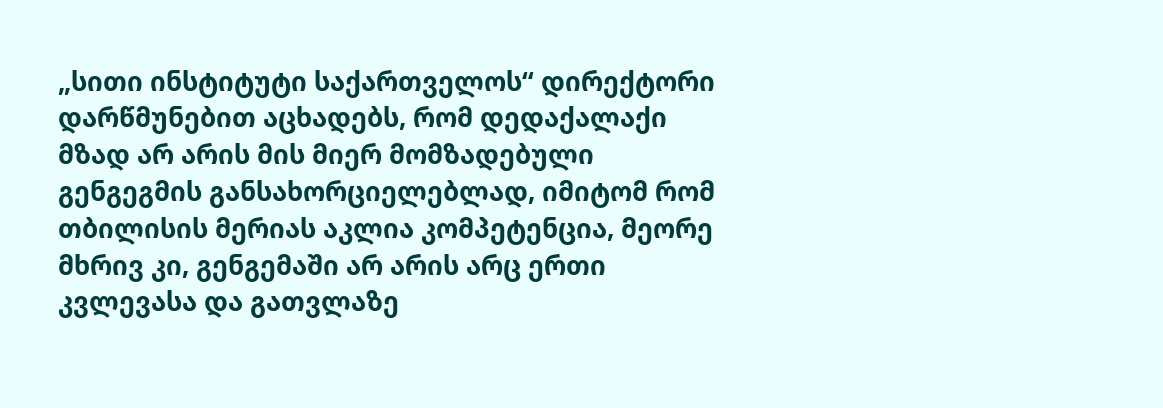„სითი ინსტიტუტი საქართველოს“ დირექტორი დარწმუნებით აცხადებს, რომ დედაქალაქი მზად არ არის მის მიერ მომზადებული გენგეგმის განსახორციელებლად, იმიტომ რომ თბილისის მერიას აკლია კომპეტენცია, მეორე მხრივ კი, გენგემაში არ არის არც ერთი კვლევასა და გათვლაზე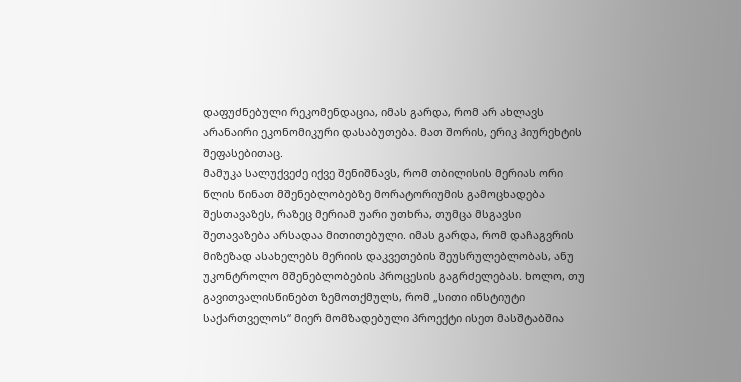დაფუძნებული რეკომენდაცია, იმას გარდა, რომ არ ახლავს არანაირი ეკონომიკური დასაბუთება. მათ შორის, ერიკ ჰიურეხტის შეფასებითაც.
მამუკა სალუქვეძე იქვე შენიშნავს, რომ თბილისის მერიას ორი წლის წინათ მშენებლობებზე მორატორიუმის გამოცხადება შესთავაზეს, რაზეც მერიამ უარი უთხრა, თუმცა მსგავსი შეთავაზება არსადაა მითითებული. იმას გარდა, რომ დაჩაგვრის მიზეზად ასახელებს მერიის დაკვეთების შეუსრულებლობას, ანუ უკონტროლო მშენებლობების პროცესის გაგრძელებას. ხოლო, თუ გავითვალისწინებთ ზემოთქმულს, რომ „სითი ინსტიუტი საქართველოს“ მიერ მომზადებული პროექტი ისეთ მასშტაბშია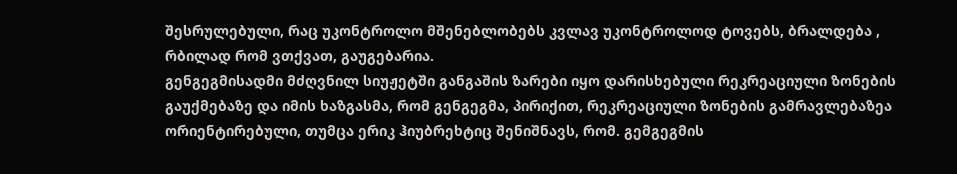შესრულებული, რაც უკონტროლო მშენებლობებს კვლავ უკონტროლოდ ტოვებს, ბრალდება , რბილად რომ ვთქვათ, გაუგებარია.
გენგეგმისადმი მძღვნილ სიუჟეტში განგაშის ზარები იყო დარისხებული რეკრეაციული ზონების გაუქმებაზე და იმის ხაზგასმა, რომ გენგეგმა, პირიქით, რეკრეაციული ზონების გამრავლებაზეა ორიენტირებული, თუმცა ერიკ ჰიუბრეხტიც შენიშნავს, რომ. გემგეგმის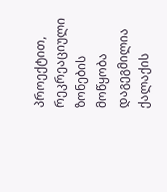პროექტით, რეკრეაციული ზონების მოწყობა დაგეგმილია ქალაქის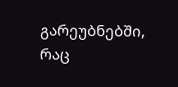გარეუბნებში, რაც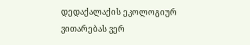დედაქალაქის ეკოლოგიურ ვითარებას ვერ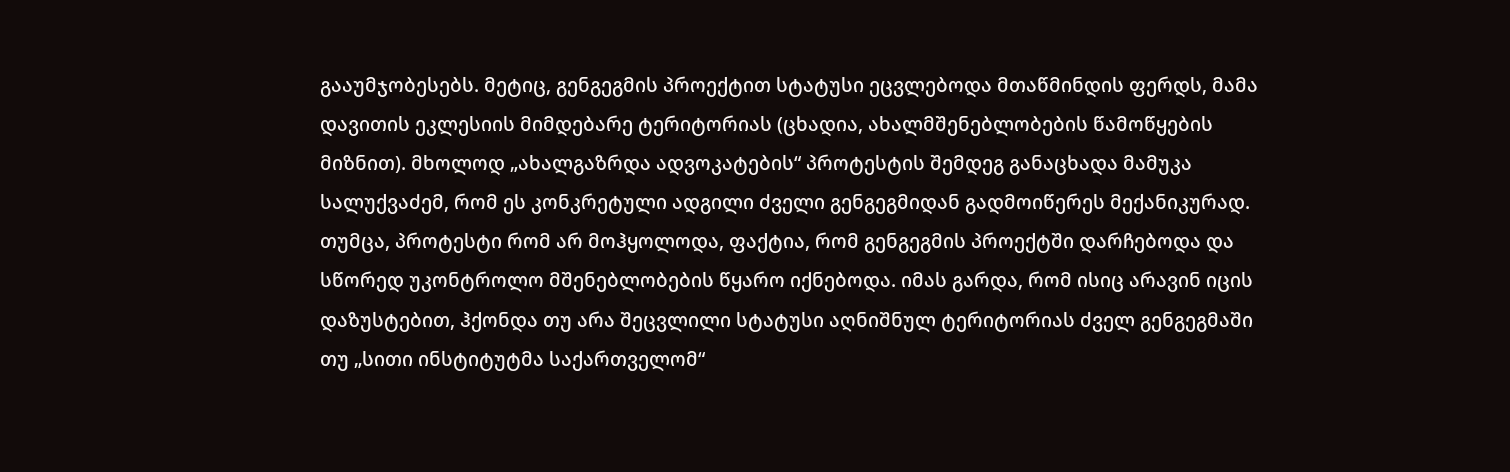გააუმჯობესებს. მეტიც, გენგეგმის პროექტით სტატუსი ეცვლებოდა მთაწმინდის ფერდს, მამა დავითის ეკლესიის მიმდებარე ტერიტორიას (ცხადია, ახალმშენებლობების წამოწყების მიზნით). მხოლოდ „ახალგაზრდა ადვოკატების“ პროტესტის შემდეგ განაცხადა მამუკა სალუქვაძემ, რომ ეს კონკრეტული ადგილი ძველი გენგეგმიდან გადმოიწერეს მექანიკურად. თუმცა, პროტესტი რომ არ მოჰყოლოდა, ფაქტია, რომ გენგეგმის პროექტში დარჩებოდა და სწორედ უკონტროლო მშენებლობების წყარო იქნებოდა. იმას გარდა, რომ ისიც არავინ იცის დაზუსტებით, ჰქონდა თუ არა შეცვლილი სტატუსი აღნიშნულ ტერიტორიას ძველ გენგეგმაში თუ „სითი ინსტიტუტმა საქართველომ“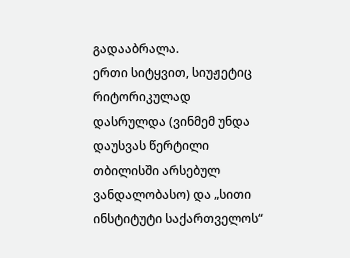გადააბრალა.
ერთი სიტყვით, სიუჟეტიც რიტორიკულად დასრულდა (ვინმემ უნდა დაუსვას წერტილი თბილისში არსებულ ვანდალობასო) და „სითი ინსტიტუტი საქართველოს“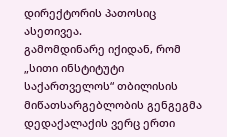დირექტორის პათოსიც ასეთივეა.
გამომდინარე იქიდან, რომ „სითი ინსტიტუტი საქართველოს“ თბილისის მიწათსარგებლობის გენგეგმა დედაქალაქის ვერც ერთი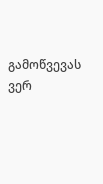გამოწვევას ვერ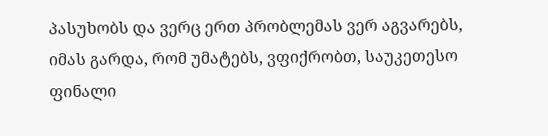პასუხობს და ვერც ერთ პრობლემას ვერ აგვარებს, იმას გარდა, რომ უმატებს, ვფიქრობთ, საუკეთესო ფინალი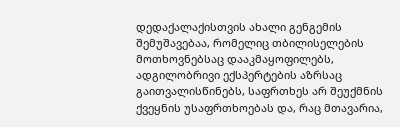დედაქალაქისთვის ახალი გენგემის შემუშავებაა, რომელიც თბილისელების მოთხოვნებსაც დააკმაყოფილებს, ადგილობრივი ექსპერტების აზრსაც გაითვალისწინებს, საფრთხეს არ შეუქმნის ქვეყნის უსაფრთხოებას და, რაც მთავარია,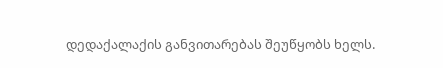დედაქალაქის განვითარებას შეუწყობს ხელს.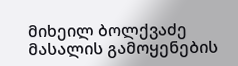მიხეილ ბოლქვაძე
მასალის გამოყენების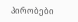პირობები